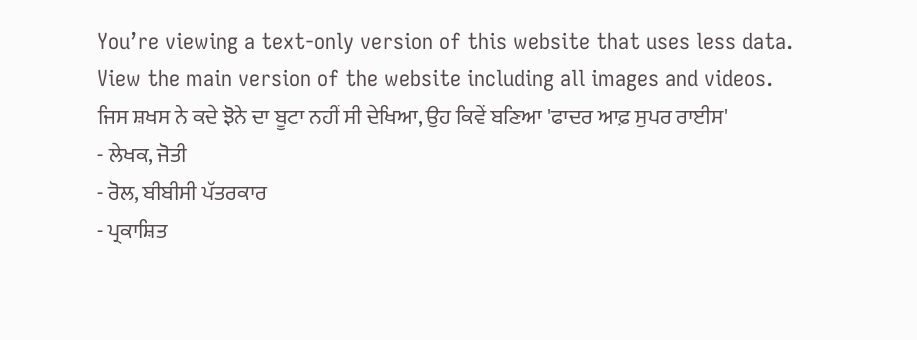You’re viewing a text-only version of this website that uses less data. View the main version of the website including all images and videos.
ਜਿਸ ਸ਼ਖਸ ਨੇ ਕਦੇ ਝੋਨੇ ਦਾ ਬੂਟਾ ਨਹੀਂ ਸੀ ਦੇਖਿਆ, ਉਹ ਕਿਵੇਂ ਬਣਿਆ 'ਫਾਦਰ ਆਫ਼ ਸੁਪਰ ਰਾਈਸ'
- ਲੇਖਕ, ਜੋਤੀ
- ਰੋਲ, ਬੀਬੀਸੀ ਪੱਤਰਕਾਰ
- ਪ੍ਰਕਾਸ਼ਿਤ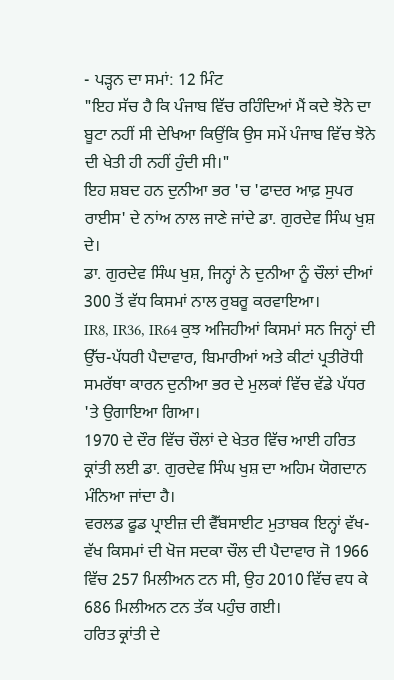- ਪੜ੍ਹਨ ਦਾ ਸਮਾਂ: 12 ਮਿੰਟ
"ਇਹ ਸੱਚ ਹੈ ਕਿ ਪੰਜਾਬ ਵਿੱਚ ਰਹਿੰਦਿਆਂ ਮੈਂ ਕਦੇ ਝੋਨੇ ਦਾ ਬੂਟਾ ਨਹੀਂ ਸੀ ਦੇਖਿਆ ਕਿਉਂਕਿ ਉਸ ਸਮੇਂ ਪੰਜਾਬ ਵਿੱਚ ਝੋਨੇ ਦੀ ਖੇਤੀ ਹੀ ਨਹੀਂ ਹੁੰਦੀ ਸੀ।"
ਇਹ ਸ਼ਬਦ ਹਨ ਦੁਨੀਆ ਭਰ 'ਚ 'ਫਾਦਰ ਆਫ਼ ਸੁਪਰ ਰਾਈਸ' ਦੇ ਨਾਂਅ ਨਾਲ ਜਾਣੇ ਜਾਂਦੇ ਡਾ. ਗੁਰਦੇਵ ਸਿੰਘ ਖੁਸ਼ ਦੇ।
ਡਾ. ਗੁਰਦੇਵ ਸਿੰਘ ਖੁਸ਼, ਜਿਨ੍ਹਾਂ ਨੇ ਦੁਨੀਆ ਨੂੰ ਚੌਲਾਂ ਦੀਆਂ 300 ਤੋਂ ਵੱਧ ਕਿਸਮਾਂ ਨਾਲ ਰੁਬਰੂ ਕਰਵਾਇਆ।
IR8, IR36, IR64 ਕੁਝ ਅਜਿਹੀਆਂ ਕਿਸਮਾਂ ਸਨ ਜਿਨ੍ਹਾਂ ਦੀ ਉੱਚ-ਪੱਧਰੀ ਪੈਦਾਵਾਰ, ਬਿਮਾਰੀਆਂ ਅਤੇ ਕੀਟਾਂ ਪ੍ਰਤੀਰੋਧੀ ਸਮਰੱਥਾ ਕਾਰਨ ਦੁਨੀਆ ਭਰ ਦੇ ਮੁਲਕਾਂ ਵਿੱਚ ਵੱਡੇ ਪੱਧਰ 'ਤੇ ਉਗਾਇਆ ਗਿਆ।
1970 ਦੇ ਦੌਰ ਵਿੱਚ ਚੌਲਾਂ ਦੇ ਖੇਤਰ ਵਿੱਚ ਆਈ ਹਰਿਤ ਕ੍ਰਾਂਤੀ ਲਈ ਡਾ. ਗੁਰਦੇਵ ਸਿੰਘ ਖੁਸ਼ ਦਾ ਅਹਿਮ ਯੋਗਦਾਨ ਮੰਨਿਆ ਜਾਂਦਾ ਹੈ।
ਵਰਲਡ ਫੂਡ ਪ੍ਰਾਈਜ਼ ਦੀ ਵੈੱਬਸਾਈਟ ਮੁਤਾਬਕ ਇਨ੍ਹਾਂ ਵੱਖ-ਵੱਖ ਕਿਸਮਾਂ ਦੀ ਖੋਜ ਸਦਕਾ ਚੌਲ ਦੀ ਪੈਦਾਵਾਰ ਜੋ 1966 ਵਿੱਚ 257 ਮਿਲੀਅਨ ਟਨ ਸੀ, ਉਹ 2010 ਵਿੱਚ ਵਧ ਕੇ 686 ਮਿਲੀਅਨ ਟਨ ਤੱਕ ਪਹੁੰਚ ਗਈ।
ਹਰਿਤ ਕ੍ਰਾਂਤੀ ਦੇ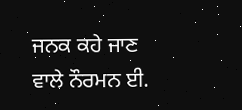ਜਨਕ ਕਹੇ ਜਾਣ ਵਾਲੇ ਨੌਰਮਨ ਈ.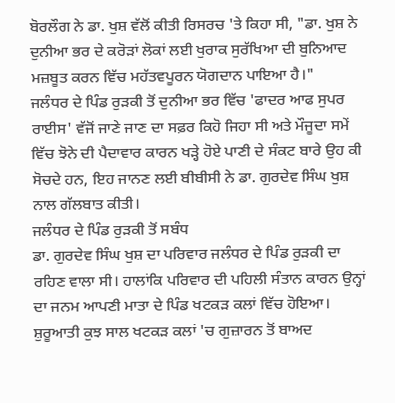ਬੋਰਲੌਗ ਨੇ ਡਾ. ਖੁਸ਼ ਵੱਲੋਂ ਕੀਤੀ ਰਿਸਰਚ 'ਤੇ ਕਿਹਾ ਸੀ, "ਡਾ. ਖੁਸ਼ ਨੇ ਦੁਨੀਆ ਭਰ ਦੇ ਕਰੋੜਾਂ ਲੋਕਾਂ ਲਈ ਖੁਰਾਕ ਸੁਰੱਖਿਆ ਦੀ ਬੁਨਿਆਦ ਮਜ਼ਬੂਤ ਕਰਨ ਵਿੱਚ ਮਹੱਤਵਪੂਰਨ ਯੋਗਦਾਨ ਪਾਇਆ ਹੈ।"
ਜਲੰਧਰ ਦੇ ਪਿੰਡ ਰੁੜਕੀ ਤੋਂ ਦੁਨੀਆ ਭਰ ਵਿੱਚ 'ਫਾਦਰ ਆਫ ਸੁਪਰ ਰਾਈਸ' ਵੱਜੋਂ ਜਾਣੇ ਜਾਣ ਦਾ ਸਫ਼ਰ ਕਿਹੋ ਜਿਹਾ ਸੀ ਅਤੇ ਮੌਜੂਦਾ ਸਮੇਂ ਵਿੱਚ ਝੋਨੇ ਦੀ ਪੈਦਾਵਾਰ ਕਾਰਨ ਖੜ੍ਹੇ ਹੋਏ ਪਾਣੀ ਦੇ ਸੰਕਟ ਬਾਰੇ ਉਹ ਕੀ ਸੋਚਦੇ ਹਨ, ਇਹ ਜਾਨਣ ਲਈ ਬੀਬੀਸੀ ਨੇ ਡਾ. ਗੁਰਦੇਵ ਸਿੰਘ ਖੁਸ਼ ਨਾਲ ਗੱਲਬਾਤ ਕੀਤੀ।
ਜਲੰਧਰ ਦੇ ਪਿੰਡ ਰੁੜਕੀ ਤੋਂ ਸਬੰਧ
ਡਾ. ਗੁਰਦੇਵ ਸਿੰਘ ਖੁਸ਼ ਦਾ ਪਰਿਵਾਰ ਜਲੰਧਰ ਦੇ ਪਿੰਡ ਰੁੜਕੀ ਦਾ ਰਹਿਣ ਵਾਲਾ ਸੀ। ਹਾਲਾਂਕਿ ਪਰਿਵਾਰ ਦੀ ਪਹਿਲੀ ਸੰਤਾਨ ਕਾਰਨ ਉਨ੍ਹਾਂ ਦਾ ਜਨਮ ਆਪਣੀ ਮਾਤਾ ਦੇ ਪਿੰਡ ਖਟਕੜ ਕਲਾਂ ਵਿੱਚ ਹੋਇਆ। ਸ਼ੁਰੂਆਤੀ ਕੁਝ ਸਾਲ ਖਟਕੜ ਕਲਾਂ 'ਚ ਗੁਜ਼ਾਰਨ ਤੋਂ ਬਾਅਦ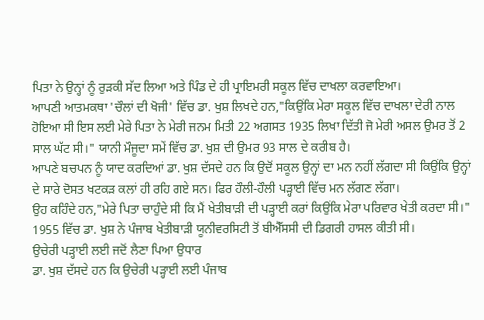ਪਿਤਾ ਨੇ ਉਨ੍ਹਾਂ ਨੂੰ ਰੁੜਕੀ ਸੱਦ ਲਿਆ ਅਤੇ ਪਿੰਡ ਦੇ ਹੀ ਪ੍ਰਾਇਮਰੀ ਸਕੂਲ ਵਿੱਚ ਦਾਖਲਾ ਕਰਵਾਇਆ।
ਆਪਣੀ ਆਤਮਕਥਾ 'ਚੌਲਾਂ ਦੀ ਖੋਜੀ' ਵਿੱਚ ਡਾ. ਖੁਸ਼ ਲਿਖਦੇ ਹਨ,"ਕਿਉਂਕਿ ਮੇਰਾ ਸਕੂਲ ਵਿੱਚ ਦਾਖਲਾ ਦੇਰੀ ਨਾਲ ਹੋਇਆ ਸੀ ਇਸ ਲਈ ਮੇਰੇ ਪਿਤਾ ਨੇ ਮੇਰੀ ਜਨਮ ਮਿਤੀ 22 ਅਗਸਤ 1935 ਲਿਖਾ ਦਿੱਤੀ ਜੋ ਮੇਰੀ ਅਸਲ ਉਮਰ ਤੋਂ 2 ਸਾਲ ਘੱਟ ਸੀ।" ਯਾਨੀ ਮੌਜੂਦਾ ਸਮੇਂ ਵਿੱਚ ਡਾ. ਖੁਸ਼ ਦੀ ਉਮਰ 93 ਸਾਲ ਦੇ ਕਰੀਬ ਹੈ।
ਆਪਣੇ ਬਚਪਨ ਨੂੰ ਯਾਦ ਕਰਦਿਆਂ ਡਾ. ਖੁਸ਼ ਦੱਸਦੇ ਹਨ ਕਿ ਉਦੋਂ ਸਕੂਲ ਉਨ੍ਹਾਂ ਦਾ ਮਨ ਨਹੀਂ ਲੱਗਦਾ ਸੀ ਕਿਉਂਕਿ ਉਨ੍ਹਾਂ ਦੇ ਸਾਰੇ ਦੋਸਤ ਖਟਕੜ ਕਲਾਂ ਹੀ ਰਹਿ ਗਏ ਸਨ। ਫਿਰ ਹੌਲੀ-ਹੌਲੀ ਪੜ੍ਹਾਈ ਵਿੱਚ ਮਨ ਲੱਗਣ ਲੱਗਾ।
ਉਹ ਕਹਿੰਦੇ ਹਨ,"ਮੇਰੇ ਪਿਤਾ ਚਾਹੁੰਦੇ ਸੀ ਕਿ ਮੈਂ ਖੇਤੀਬਾੜੀ ਦੀ ਪੜ੍ਹਾਈ ਕਰਾਂ ਕਿਉਂਕਿ ਮੇਰਾ ਪਰਿਵਾਰ ਖੇਤੀ ਕਰਦਾ ਸੀ।" 1955 ਵਿੱਚ ਡਾ. ਖੁਸ਼ ਨੇ ਪੰਜਾਬ ਖੇਤੀਬਾੜੀ ਯੂਨੀਵਰਸਿਟੀ ਤੋਂ ਬੀਐੱਸਸੀ ਦੀ ਡਿਗਰੀ ਹਾਸਲ ਕੀਤੀ ਸੀ।
ਉਚੇਰੀ ਪੜ੍ਹਾਈ ਲਈ ਜਦੋਂ ਲੈਣਾ ਪਿਆ ਉਧਾਰ
ਡਾ. ਖੁਸ਼ ਦੱਸਦੇ ਹਨ ਕਿ ਉਚੇਰੀ ਪੜ੍ਹਾਈ ਲਈ ਪੰਜਾਬ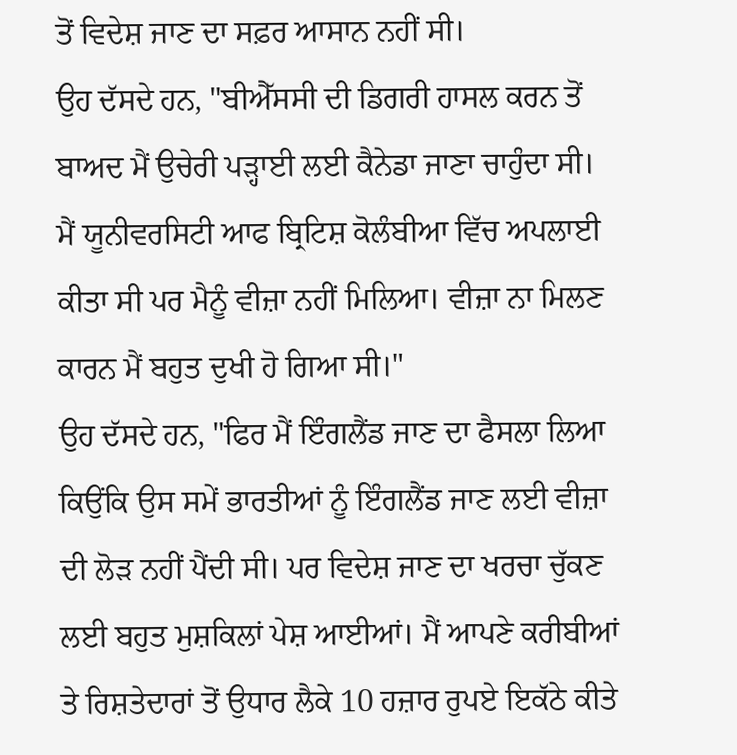ਤੋਂ ਵਿਦੇਸ਼ ਜਾਣ ਦਾ ਸਫ਼ਰ ਆਸਾਨ ਨਹੀਂ ਸੀ।
ਉਹ ਦੱਸਦੇ ਹਨ, "ਬੀਐੱਸਸੀ ਦੀ ਡਿਗਰੀ ਹਾਸਲ ਕਰਨ ਤੋਂ ਬਾਅਦ ਮੈਂ ਉਚੇਰੀ ਪੜ੍ਹਾਈ ਲਈ ਕੈਨੇਡਾ ਜਾਣਾ ਚਾਹੁੰਦਾ ਸੀ। ਮੈਂ ਯੂਨੀਵਰਸਿਟੀ ਆਫ ਬ੍ਰਿਟਿਸ਼ ਕੋਲੰਬੀਆ ਵਿੱਚ ਅਪਲਾਈ ਕੀਤਾ ਸੀ ਪਰ ਮੈਨੂੰ ਵੀਜ਼ਾ ਨਹੀਂ ਮਿਲਿਆ। ਵੀਜ਼ਾ ਨਾ ਮਿਲਣ ਕਾਰਨ ਮੈਂ ਬਹੁਤ ਦੁਖੀ ਹੋ ਗਿਆ ਸੀ।"
ਉਹ ਦੱਸਦੇ ਹਨ, "ਫਿਰ ਮੈਂ ਇੰਗਲੈਂਡ ਜਾਣ ਦਾ ਫੈਸਲਾ ਲਿਆ ਕਿਉਂਕਿ ਉਸ ਸਮੇਂ ਭਾਰਤੀਆਂ ਨੂੰ ਇੰਗਲੈਂਡ ਜਾਣ ਲਈ ਵੀਜ਼ਾ ਦੀ ਲੋੜ ਨਹੀਂ ਪੈਂਦੀ ਸੀ। ਪਰ ਵਿਦੇਸ਼ ਜਾਣ ਦਾ ਖਰਚਾ ਚੁੱਕਣ ਲਈ ਬਹੁਤ ਮੁਸ਼ਕਿਲਾਂ ਪੇਸ਼ ਆਈਆਂ। ਮੈਂ ਆਪਣੇ ਕਰੀਬੀਆਂ ਤੇ ਰਿਸ਼ਤੇਦਾਰਾਂ ਤੋਂ ਉਧਾਰ ਲੈਕੇ 10 ਹਜ਼ਾਰ ਰੁਪਏ ਇਕੱਠੇ ਕੀਤੇ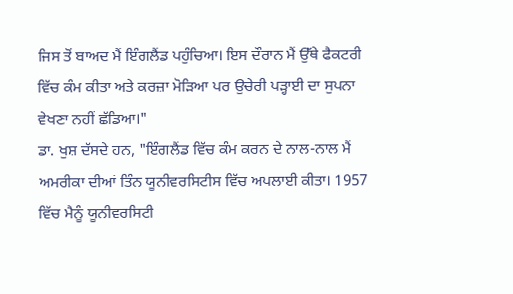ਜਿਸ ਤੋਂ ਬਾਅਦ ਮੈਂ ਇੰਗਲੈਂਡ ਪਹੁੰਚਿਆ। ਇਸ ਦੌਰਾਨ ਮੈਂ ਉੱਥੇ ਫੈਕਟਰੀ ਵਿੱਚ ਕੰਮ ਕੀਤਾ ਅਤੇ ਕਰਜ਼ਾ ਮੋੜਿਆ ਪਰ ਉਚੇਰੀ ਪੜ੍ਹਾਈ ਦਾ ਸੁਪਨਾ ਵੇਖਣਾ ਨਹੀਂ ਛੱਡਿਆ।"
ਡਾ. ਖੁਸ਼ ਦੱਸਦੇ ਹਨ, "ਇੰਗਲੈਂਡ ਵਿੱਚ ਕੰਮ ਕਰਨ ਦੇ ਨਾਲ-ਨਾਲ ਮੈਂ ਅਮਰੀਕਾ ਦੀਆਂ ਤਿੰਨ ਯੂਨੀਵਰਸਿਟੀਸ ਵਿੱਚ ਅਪਲਾਈ ਕੀਤਾ। 1957 ਵਿੱਚ ਮੈਨੂੰ ਯੂਨੀਵਰਸਿਟੀ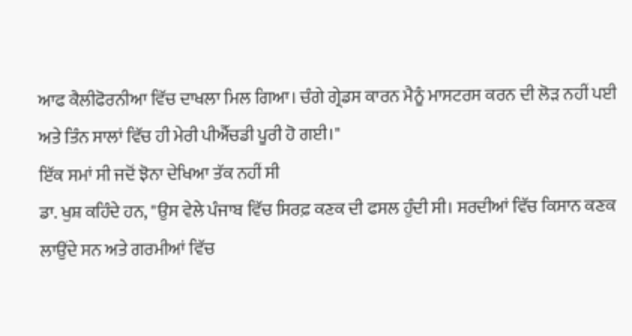ਆਫ ਕੈਲੀਫੋਰਨੀਆ ਵਿੱਚ ਦਾਖਲਾ ਮਿਲ ਗਿਆ। ਚੰਗੇ ਗ੍ਰੇਡਸ ਕਾਰਨ ਮੈਨੂੰ ਮਾਸਟਰਸ ਕਰਨ ਦੀ ਲੋੜ ਨਹੀਂ ਪਈ ਅਤੇ ਤਿੰਨ ਸਾਲਾਂ ਵਿੱਚ ਹੀ ਮੇਰੀ ਪੀਐੱਚਡੀ ਪੂਰੀ ਹੋ ਗਈ।"
ਇੱਕ ਸਮਾਂ ਸੀ ਜਦੋਂ ਝੋਨਾ ਦੇਖਿਆ ਤੱਕ ਨਹੀਂ ਸੀ
ਡਾ. ਖੁਸ਼ ਕਹਿੰਦੇ ਹਨ, "ਉਸ ਵੇਲੇ ਪੰਜਾਬ ਵਿੱਚ ਸਿਰਫ਼ ਕਣਕ ਦੀ ਫਸਲ ਹੁੰਦੀ ਸੀ। ਸਰਦੀਆਂ ਵਿੱਚ ਕਿਸਾਨ ਕਣਕ ਲਾਉਂਦੇ ਸਨ ਅਤੇ ਗਰਮੀਆਂ ਵਿੱਚ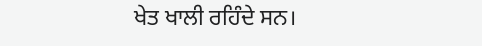ਖੇਤ ਖਾਲੀ ਰਹਿੰਦੇ ਸਨ।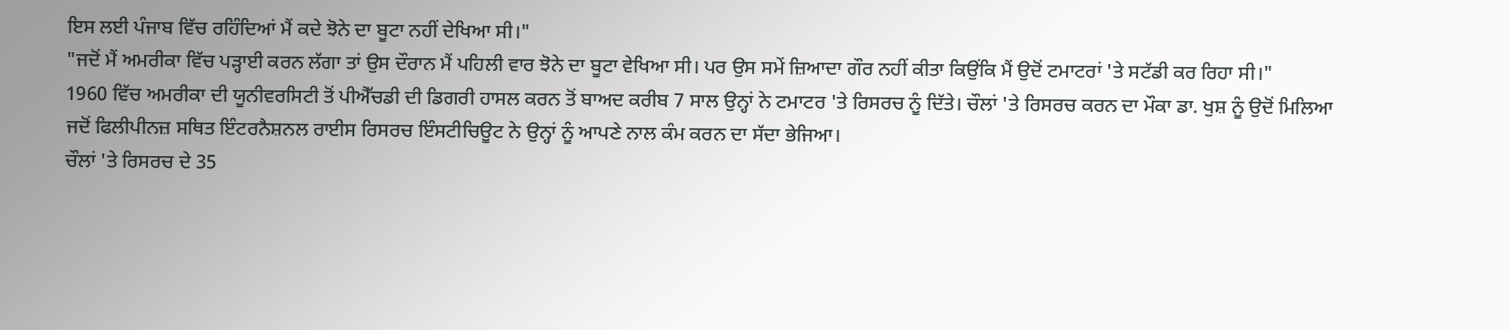ਇਸ ਲਈ ਪੰਜਾਬ ਵਿੱਚ ਰਹਿੰਦਿਆਂ ਮੈਂ ਕਦੇ ਝੋਨੇ ਦਾ ਬੂਟਾ ਨਹੀਂ ਦੇਖਿਆ ਸੀ।"
"ਜਦੋਂ ਮੈਂ ਅਮਰੀਕਾ ਵਿੱਚ ਪੜ੍ਹਾਈ ਕਰਨ ਲੱਗਾ ਤਾਂ ਉਸ ਦੌਰਾਨ ਮੈਂ ਪਹਿਲੀ ਵਾਰ ਝੋਨੇ ਦਾ ਬੂਟਾ ਵੇਖਿਆ ਸੀ। ਪਰ ਉਸ ਸਮੇਂ ਜ਼ਿਆਦਾ ਗੌਰ ਨਹੀਂ ਕੀਤਾ ਕਿਉਂਕਿ ਮੈਂ ਉਦੋਂ ਟਮਾਟਰਾਂ 'ਤੇ ਸਟੱਡੀ ਕਰ ਰਿਹਾ ਸੀ।"
1960 ਵਿੱਚ ਅਮਰੀਕਾ ਦੀ ਯੂਨੀਵਰਸਿਟੀ ਤੋਂ ਪੀਐੱਚਡੀ ਦੀ ਡਿਗਰੀ ਹਾਸਲ ਕਰਨ ਤੋਂ ਬਾਅਦ ਕਰੀਬ 7 ਸਾਲ ਉਨ੍ਹਾਂ ਨੇ ਟਮਾਟਰ 'ਤੇ ਰਿਸਰਚ ਨੂੰ ਦਿੱਤੇ। ਚੌਲਾਂ 'ਤੇ ਰਿਸਰਚ ਕਰਨ ਦਾ ਮੌਕਾ ਡਾ. ਖੁਸ਼ ਨੂੰ ਉਦੋਂ ਮਿਲਿਆ ਜਦੋਂ ਫਿਲੀਪੀਨਜ਼ ਸਥਿਤ ਇੰਟਰਨੈਸ਼ਨਲ ਰਾਈਸ ਰਿਸਰਚ ਇੰਸਟੀਚਿਊਟ ਨੇ ਉਨ੍ਹਾਂ ਨੂੰ ਆਪਣੇ ਨਾਲ ਕੰਮ ਕਰਨ ਦਾ ਸੱਦਾ ਭੇਜਿਆ।
ਚੌਲਾਂ 'ਤੇ ਰਿਸਰਚ ਦੇ 35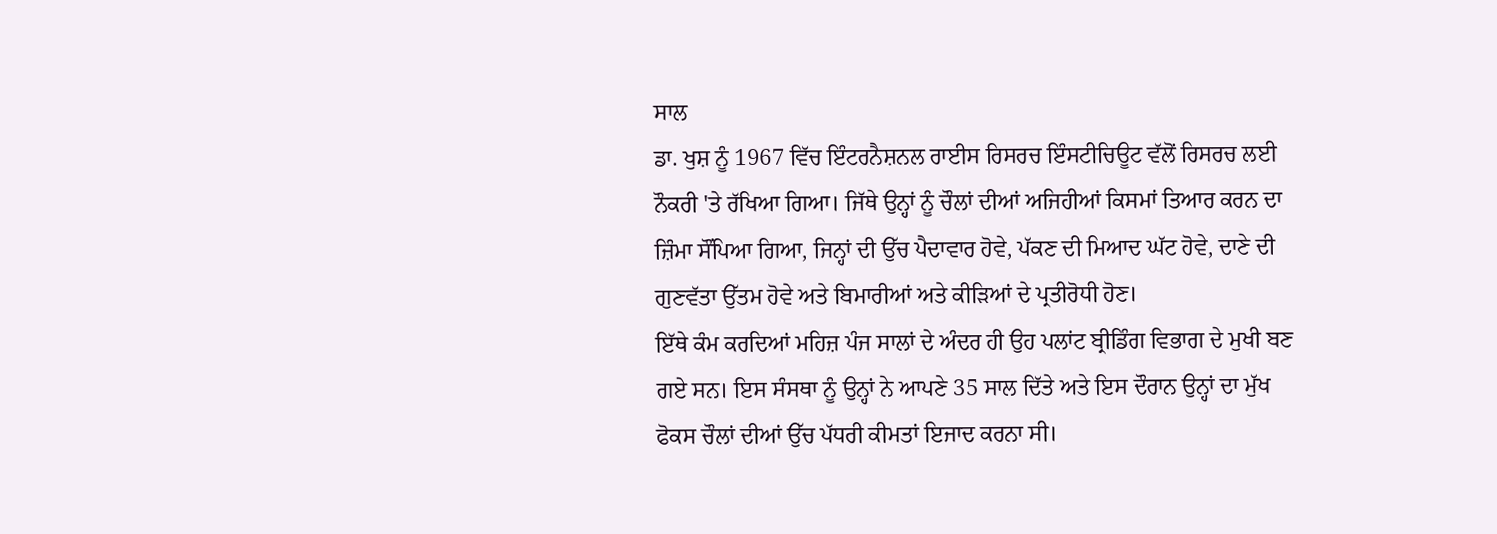ਸਾਲ
ਡਾ. ਖੁਸ਼ ਨੂੰ 1967 ਵਿੱਚ ਇੰਟਰਨੈਸ਼ਨਲ ਰਾਈਸ ਰਿਸਰਚ ਇੰਸਟੀਚਿਊਟ ਵੱਲੋਂ ਰਿਸਰਚ ਲਈ ਨੌਕਰੀ 'ਤੇ ਰੱਖਿਆ ਗਿਆ। ਜਿੱਥੇ ਉਨ੍ਹਾਂ ਨੂੰ ਚੌਲਾਂ ਦੀਆਂ ਅਜਿਹੀਆਂ ਕਿਸਮਾਂ ਤਿਆਰ ਕਰਨ ਦਾ ਜ਼ਿੰਮਾ ਸੌਂਪਿਆ ਗਿਆ, ਜਿਨ੍ਹਾਂ ਦੀ ਉੱਚ ਪੈਦਾਵਾਰ ਹੋਵੇ, ਪੱਕਣ ਦੀ ਮਿਆਦ ਘੱਟ ਹੋਵੇ, ਦਾਣੇ ਦੀ ਗੁਣਵੱਤਾ ਉੱਤਮ ਹੋਵੇ ਅਤੇ ਬਿਮਾਰੀਆਂ ਅਤੇ ਕੀੜਿਆਂ ਦੇ ਪ੍ਰਤੀਰੋਧੀ ਹੋਣ।
ਇੱਥੇ ਕੰਮ ਕਰਦਿਆਂ ਮਹਿਜ਼ ਪੰਜ ਸਾਲਾਂ ਦੇ ਅੰਦਰ ਹੀ ਉਹ ਪਲਾਂਟ ਬ੍ਰੀਡਿੰਗ ਵਿਭਾਗ ਦੇ ਮੁਖੀ ਬਣ ਗਏ ਸਨ। ਇਸ ਸੰਸਥਾ ਨੂੰ ਉਨ੍ਹਾਂ ਨੇ ਆਪਣੇ 35 ਸਾਲ ਦਿੱਤੇ ਅਤੇ ਇਸ ਦੌਰਾਨ ਉਨ੍ਹਾਂ ਦਾ ਮੁੱਖ ਫੋਕਸ ਚੌਲਾਂ ਦੀਆਂ ਉੱਚ ਪੱਧਰੀ ਕੀਮਤਾਂ ਇਜਾਦ ਕਰਨਾ ਸੀ।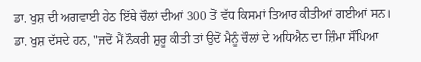ਡਾ. ਖੁਸ਼ ਦੀ ਅਗਵਾਈ ਹੇਠ ਇੱਥੇ ਚੌਲਾਂ ਦੀਆਂ 300 ਤੋਂ ਵੱਧ ਕਿਸਮਾਂ ਤਿਆਰ ਕੀਤੀਆਂ ਗਈਆਂ ਸਨ।
ਡਾ. ਖੁਸ਼ ਦੱਸਦੇ ਹਨ, "ਜਦੋਂ ਮੈਂ ਨੌਕਰੀ ਸ਼ੁਰੂ ਕੀਤੀ ਤਾਂ ਉਦੋਂ ਮੈਨੂੰ ਚੌਲਾਂ ਦੇ ਅਧਿਐਨ ਦਾ ਜ਼ਿੰਮਾ ਸੌਂਪਿਆ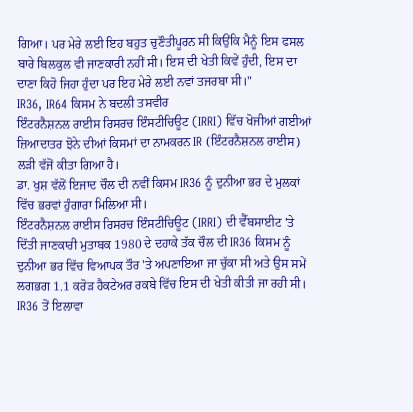ਗਿਆ। ਪਰ ਮੇਰੇ ਲਈ ਇਹ ਬਹੁਤ ਚੁਣੌਤੀਪੂਰਨ ਸੀ ਕਿਉਂਕਿ ਮੈਨੂੰ ਇਸ ਫਸਲ ਬਾਰੇ ਬਿਲਕੁਲ ਵੀ ਜਾਣਕਾਰੀ ਨਹੀਂ ਸੀ। ਇਸ ਦੀ ਖੇਤੀ ਕਿਵੇਂ ਹੁੰਦੀ, ਇਸ ਦਾ ਦਾਣਾ ਕਿਹੋ ਜਿਹਾ ਹੁੰਦਾ ਪਰ ਇਹ ਮੇਰੇ ਲਈ ਨਵਾਂ ਤਜਰਬਾ ਸੀ।"
IR36, IR64 ਕਿਸਮ ਨੇ ਬਦਲੀ ਤਸਵੀਰ
ਇੰਟਰਨੈਸ਼ਨਲ ਰਾਈਸ ਰਿਸਰਚ ਇੰਸਟੀਚਿਊਟ (IRRI) ਵਿੱਚ ਖੋਜੀਆਂ ਗਈਆਂ ਜ਼ਿਆਦਾਤਰ ਝੋਨੇ ਦੀਆਂ ਕਿਸਮਾਂ ਦਾ ਨਾਮਕਰਨ IR (ਇੰਟਰਨੈਸ਼ਨਲ ਰਾਈਸ) ਲੜੀ ਵੱਜੋਂ ਕੀਤਾ ਗਿਆ ਹੈ।
ਡਾ. ਖੁਸ਼ ਵੱਲੋਂ ਇਜਾਦ ਚੌਲ ਦੀ ਨਵੀਂ ਕਿਸਮ IR36 ਨੂੰ ਦੁਨੀਆ ਭਰ ਦੇ ਮੁਲਕਾਂ ਵਿੱਚ ਭਰਵਾਂ ਹੁੰਗਾਰਾ ਮਿਲਿਆ ਸੀ।
ਇੰਟਰਨੈਸ਼ਨਲ ਰਾਈਸ ਰਿਸਰਚ ਇੰਸਟੀਚਿਊਟ (IRRI) ਦੀ ਵੈੱਬਸਾਈਟ 'ਤੇ ਦਿੱਤੀ ਜਾਣਕਾਰੀ ਮੁਤਾਬਕ 1980 ਦੇ ਦਹਾਕੇ ਤੱਕ ਚੌਲ ਦੀ IR36 ਕਿਸਮ ਨੂੰ ਦੁਨੀਆ ਭਰ ਵਿੱਚ ਵਿਆਪਕ ਤੌਰ 'ਤੇ ਅਪਣਾਇਆ ਜਾ ਚੁੱਕਾ ਸੀ ਅਤੇ ਉਸ ਸਮੇਂ ਲਗਭਗ 1.1 ਕਰੋੜ ਹੈਕਟੇਅਰ ਰਕਬੇ ਵਿੱਚ ਇਸ ਦੀ ਖੇਤੀ ਕੀਤੀ ਜਾ ਰਹੀ ਸੀ।
IR36 ਤੋਂ ਇਲਾਵਾ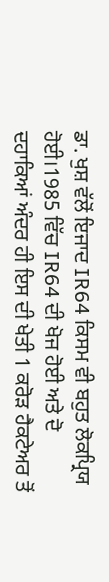ਡਾ. ਖੁਸ਼ ਵੱਲੋਂ ਇਜਾਦ IR64 ਕਿਸਮ ਵੀ ਬਹੁਤ ਲੋਕਪ੍ਰਿਯ ਹੋਈ।1985 ਵਿੱਚ IR64 ਦੀ ਖੋਜ ਹੋਈ ਅਤੇ ਦੋ ਦਹਾਕਿਆਂ ਅੰਦਰ ਹੀ ਇਸ ਦੀ ਖੇਤੀ 1 ਕਰੋੜ ਹੈਕਟੇਅਰ ਤੋਂ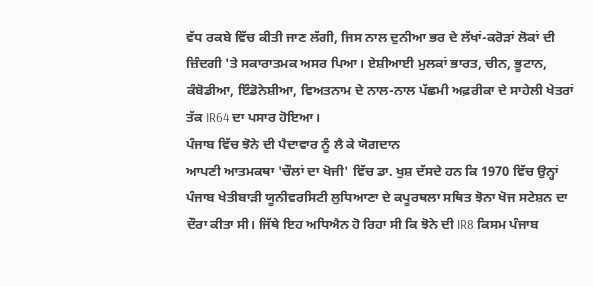ਵੱਧ ਰਕਬੇ ਵਿੱਚ ਕੀਤੀ ਜਾਣ ਲੱਗੀ, ਜਿਸ ਨਾਲ ਦੁਨੀਆ ਭਰ ਦੇ ਲੱਖਾਂ-ਕਰੋੜਾਂ ਲੋਕਾਂ ਦੀ ਜ਼ਿੰਦਗੀ 'ਤੇ ਸਕਾਰਾਤਮਕ ਅਸਰ ਪਿਆ। ਏਸ਼ੀਆਈ ਮੁਲਕਾਂ ਭਾਰਤ, ਚੀਨ, ਭੂਟਾਨ, ਕੰਬੋਡੀਆ, ਇੰਡੋਨੇਸ਼ੀਆ, ਵਿਅਤਨਾਮ ਦੇ ਨਾਲ-ਨਾਲ ਪੱਛਮੀ ਅਫ਼ਰੀਕਾ ਦੇ ਸਾਹੇਲੀ ਖੇਤਰਾਂ ਤੱਕ IR64 ਦਾ ਪਸਾਰ ਹੋਇਆ।
ਪੰਜਾਬ ਵਿੱਚ ਝੋਨੇ ਦੀ ਪੈਦਾਵਾਰ ਨੂੰ ਲੈ ਕੇ ਯੋਗਦਾਨ
ਆਪਣੀ ਆਤਮਕਥਾ 'ਚੌਲਾਂ ਦਾ ਖੋਜੀ' ਵਿੱਚ ਡਾ. ਖੁਸ਼ ਦੱਸਦੇ ਹਨ ਕਿ 1970 ਵਿੱਚ ਉਨ੍ਹਾਂ ਪੰਜਾਬ ਖੇਤੀਬਾੜੀ ਯੂਨੀਵਰਸਿਟੀ ਲੁਧਿਆਣਾ ਦੇ ਕਪੂਰਥਲਾ ਸਥਿਤ ਝੋਨਾ ਖੋਜ ਸਟੇਸ਼ਨ ਦਾ ਦੌਰਾ ਕੀਤਾ ਸੀ। ਜਿੱਥੇ ਇਹ ਅਧਿਐਨ ਹੋ ਰਿਹਾ ਸੀ ਕਿ ਝੋਨੇ ਦੀ IR8 ਕਿਸਮ ਪੰਜਾਬ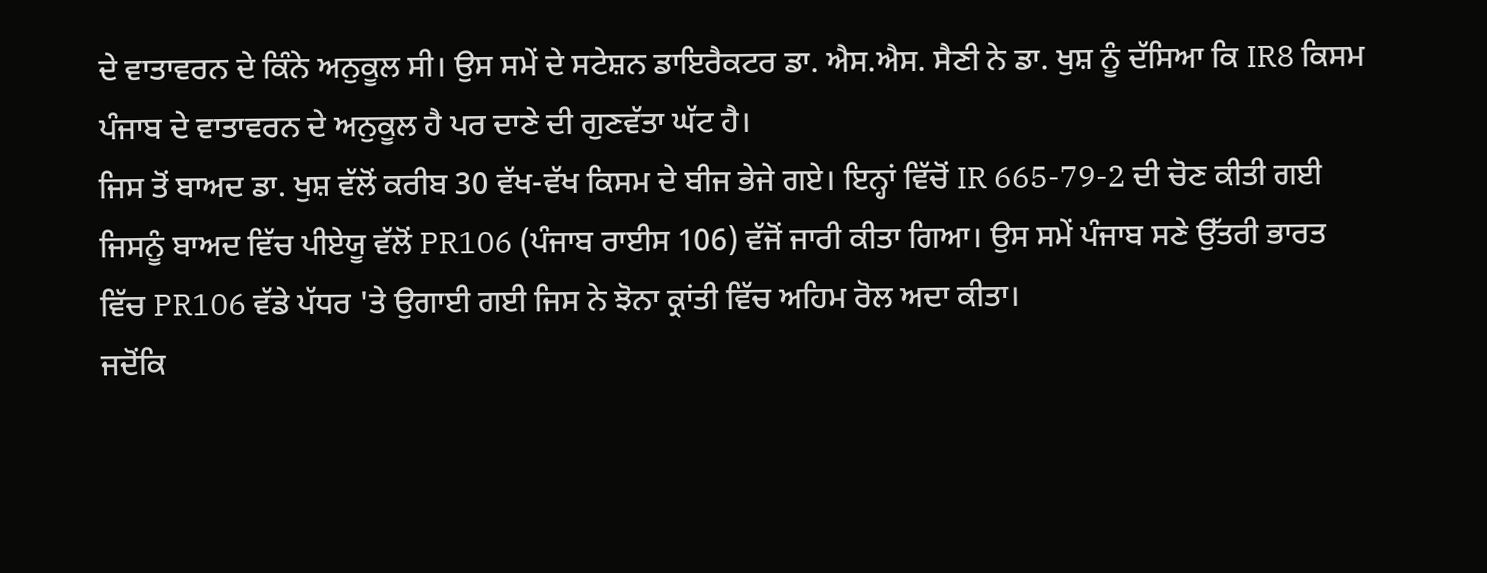ਦੇ ਵਾਤਾਵਰਨ ਦੇ ਕਿੰਨੇ ਅਨੁਕੂਲ ਸੀ। ਉਸ ਸਮੇਂ ਦੇ ਸਟੇਸ਼ਨ ਡਾਇਰੈਕਟਰ ਡਾ. ਐਸ.ਐਸ. ਸੈਣੀ ਨੇ ਡਾ. ਖੁਸ਼ ਨੂੰ ਦੱਸਿਆ ਕਿ IR8 ਕਿਸਮ ਪੰਜਾਬ ਦੇ ਵਾਤਾਵਰਨ ਦੇ ਅਨੁਕੂਲ ਹੈ ਪਰ ਦਾਣੇ ਦੀ ਗੁਣਵੱਤਾ ਘੱਟ ਹੈ।
ਜਿਸ ਤੋਂ ਬਾਅਦ ਡਾ. ਖੁਸ਼ ਵੱਲੋਂ ਕਰੀਬ 30 ਵੱਖ-ਵੱਖ ਕਿਸਮ ਦੇ ਬੀਜ ਭੇਜੇ ਗਏ। ਇਨ੍ਹਾਂ ਵਿੱਚੋਂ IR 665-79-2 ਦੀ ਚੋਣ ਕੀਤੀ ਗਈ ਜਿਸਨੂੰ ਬਾਅਦ ਵਿੱਚ ਪੀਏਯੂ ਵੱਲੋਂ PR106 (ਪੰਜਾਬ ਰਾਈਸ 106) ਵੱਜੋਂ ਜਾਰੀ ਕੀਤਾ ਗਿਆ। ਉਸ ਸਮੇਂ ਪੰਜਾਬ ਸਣੇ ਉੱਤਰੀ ਭਾਰਤ ਵਿੱਚ PR106 ਵੱਡੇ ਪੱਧਰ 'ਤੇ ਉਗਾਈ ਗਈ ਜਿਸ ਨੇ ਝੋਨਾ ਕ੍ਰਾਂਤੀ ਵਿੱਚ ਅਹਿਮ ਰੋਲ ਅਦਾ ਕੀਤਾ।
ਜਦੋਂਕਿ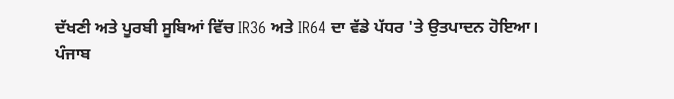ਦੱਖਣੀ ਅਤੇ ਪੂਰਬੀ ਸੂਬਿਆਂ ਵਿੱਚ IR36 ਅਤੇ IR64 ਦਾ ਵੱਡੇ ਪੱਧਰ 'ਤੇ ਉਤਪਾਦਨ ਹੋਇਆ।
ਪੰਜਾਬ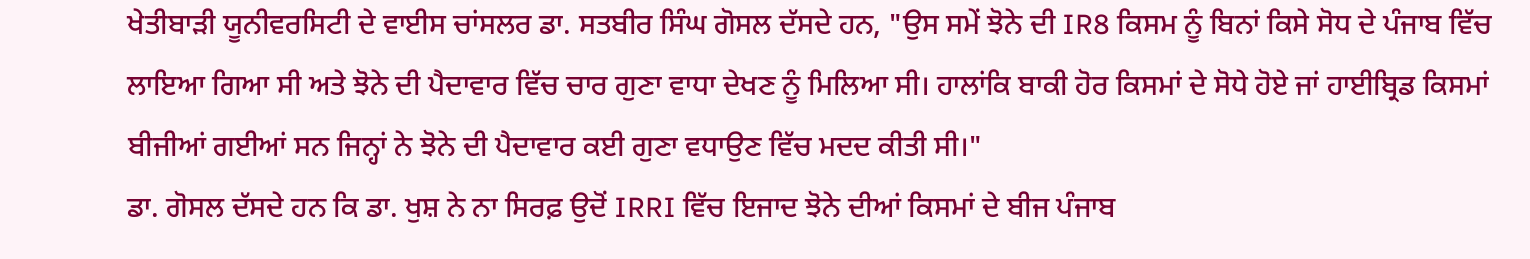ਖੇਤੀਬਾੜੀ ਯੂਨੀਵਰਸਿਟੀ ਦੇ ਵਾਈਸ ਚਾਂਸਲਰ ਡਾ. ਸਤਬੀਰ ਸਿੰਘ ਗੋਸਲ ਦੱਸਦੇ ਹਨ, "ਉਸ ਸਮੇਂ ਝੋਨੇ ਦੀ IR8 ਕਿਸਮ ਨੂੰ ਬਿਨਾਂ ਕਿਸੇ ਸੋਧ ਦੇ ਪੰਜਾਬ ਵਿੱਚ ਲਾਇਆ ਗਿਆ ਸੀ ਅਤੇ ਝੋਨੇ ਦੀ ਪੈਦਾਵਾਰ ਵਿੱਚ ਚਾਰ ਗੁਣਾ ਵਾਧਾ ਦੇਖਣ ਨੂੰ ਮਿਲਿਆ ਸੀ। ਹਾਲਾਂਕਿ ਬਾਕੀ ਹੋਰ ਕਿਸਮਾਂ ਦੇ ਸੋਧੇ ਹੋਏ ਜਾਂ ਹਾਈਬ੍ਰਿਡ ਕਿਸਮਾਂ ਬੀਜੀਆਂ ਗਈਆਂ ਸਨ ਜਿਨ੍ਹਾਂ ਨੇ ਝੋਨੇ ਦੀ ਪੈਦਾਵਾਰ ਕਈ ਗੁਣਾ ਵਧਾਉਣ ਵਿੱਚ ਮਦਦ ਕੀਤੀ ਸੀ।"
ਡਾ. ਗੋਸਲ ਦੱਸਦੇ ਹਨ ਕਿ ਡਾ. ਖੁਸ਼ ਨੇ ਨਾ ਸਿਰਫ਼ ਉਦੋਂ IRRI ਵਿੱਚ ਇਜਾਦ ਝੋਨੇ ਦੀਆਂ ਕਿਸਮਾਂ ਦੇ ਬੀਜ ਪੰਜਾਬ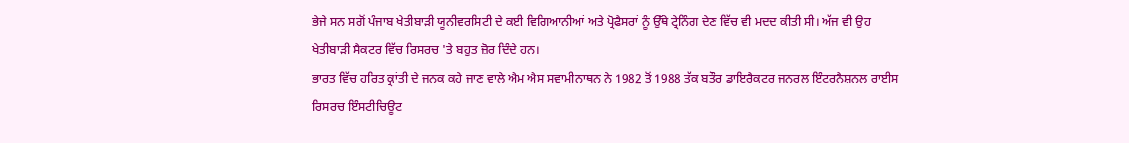ਭੇਜੇ ਸਨ ਸਗੋਂ ਪੰਜਾਬ ਖੇਤੀਬਾੜੀ ਯੂਨੀਵਰਸਿਟੀ ਦੇ ਕਈ ਵਿਗਿਆਨੀਆਂ ਅਤੇ ਪ੍ਰੋਫੈਸਰਾਂ ਨੂੰ ਉੱਥੇ ਟ੍ਰੇਨਿੰਗ ਦੇਣ ਵਿੱਚ ਵੀ ਮਦਦ ਕੀਤੀ ਸੀ। ਅੱਜ ਵੀ ਉਹ ਖੇਤੀਬਾੜੀ ਸੈਕਟਰ ਵਿੱਚ ਰਿਸਰਚ 'ਤੇ ਬਹੁਤ ਜ਼ੋਰ ਦਿੰਦੇ ਹਨ।
ਭਾਰਤ ਵਿੱਚ ਹਰਿਤ ਕ੍ਰਾਂਤੀ ਦੇ ਜਨਕ ਕਹੇ ਜਾਣ ਵਾਲੇ ਐਮ ਐਸ ਸਵਾਮੀਨਾਥਨ ਨੇ 1982 ਤੋਂ 1988 ਤੱਕ ਬਤੌਰ ਡਾਇਰੈਕਟਰ ਜਨਰਲ ਇੰਟਰਨੈਸ਼ਨਲ ਰਾਈਸ ਰਿਸਰਚ ਇੰਸਟੀਚਿਊਟ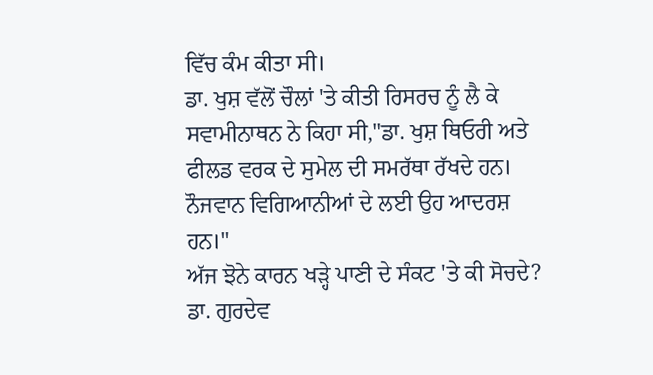ਵਿੱਚ ਕੰਮ ਕੀਤਾ ਸੀ।
ਡਾ. ਖੁਸ਼ ਵੱਲੋਂ ਚੌਲਾਂ 'ਤੇ ਕੀਤੀ ਰਿਸਰਚ ਨੂੰ ਲੈ ਕੇ ਸਵਾਮੀਨਾਥਨ ਨੇ ਕਿਹਾ ਸੀ,"ਡਾ. ਖੁਸ਼ ਥਿਓਰੀ ਅਤੇ ਫੀਲਡ ਵਰਕ ਦੇ ਸੁਮੇਲ ਦੀ ਸਮਰੱਥਾ ਰੱਖਦੇ ਹਨ। ਨੌਜਵਾਨ ਵਿਗਿਆਨੀਆਂ ਦੇ ਲਈ ਉਹ ਆਦਰਸ਼ ਹਨ।"
ਅੱਜ ਝੋਨੇ ਕਾਰਨ ਖੜ੍ਹੇ ਪਾਣੀ ਦੇ ਸੰਕਟ 'ਤੇ ਕੀ ਸੋਚਦੇ?
ਡਾ. ਗੁਰਦੇਵ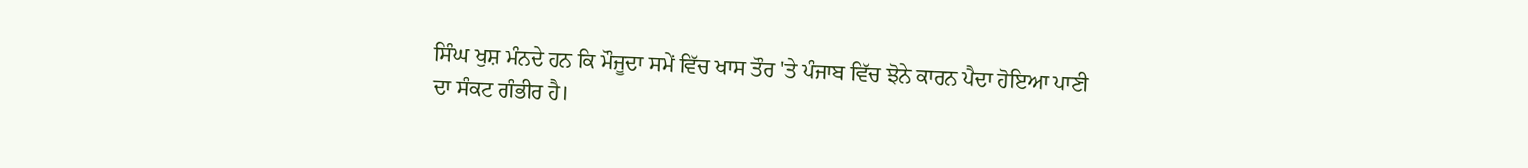ਸਿੰਘ ਖੁਸ਼ ਮੰਨਦੇ ਹਨ ਕਿ ਮੌਜੂਦਾ ਸਮੇਂ ਵਿੱਚ ਖਾਸ ਤੌਰ 'ਤੇ ਪੰਜਾਬ ਵਿੱਚ ਝੋਨੇ ਕਾਰਨ ਪੈਦਾ ਹੋਇਆ ਪਾਣੀ ਦਾ ਸੰਕਟ ਗੰਭੀਰ ਹੈ।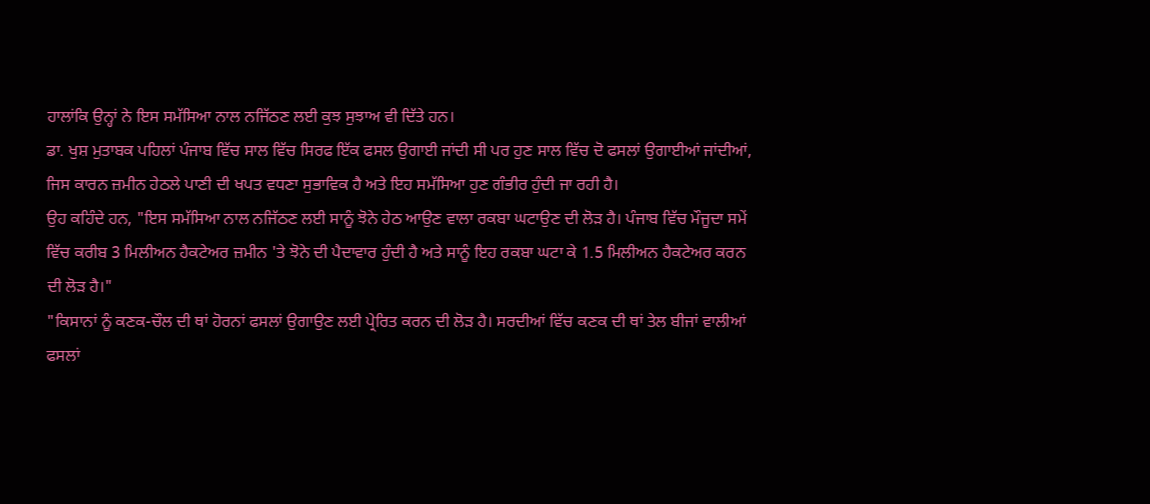ਹਾਲਾਂਕਿ ਉਨ੍ਹਾਂ ਨੇ ਇਸ ਸਮੱਸਿਆ ਨਾਲ ਨਜਿੱਠਣ ਲਈ ਕੁਝ ਸੁਝਾਅ ਵੀ ਦਿੱਤੇ ਹਨ।
ਡਾ. ਖੁਸ਼ ਮੁਤਾਬਕ ਪਹਿਲਾਂ ਪੰਜਾਬ ਵਿੱਚ ਸਾਲ ਵਿੱਚ ਸਿਰਫ ਇੱਕ ਫਸਲ ਉਗਾਈ ਜਾਂਦੀ ਸੀ ਪਰ ਹੁਣ ਸਾਲ ਵਿੱਚ ਦੋ ਫਸਲਾਂ ਉਗਾਈਆਂ ਜਾਂਦੀਆਂ, ਜਿਸ ਕਾਰਨ ਜ਼ਮੀਨ ਹੇਠਲੇ ਪਾਣੀ ਦੀ ਖਪਤ ਵਧਣਾ ਸੁਭਾਵਿਕ ਹੈ ਅਤੇ ਇਹ ਸਮੱਸਿਆ ਹੁਣ ਗੰਭੀਰ ਹੁੰਦੀ ਜਾ ਰਹੀ ਹੈ।
ਉਹ ਕਹਿੰਦੇ ਹਨ, "ਇਸ ਸਮੱਸਿਆ ਨਾਲ ਨਜਿੱਠਣ ਲਈ ਸਾਨੂੰ ਝੋਨੇ ਹੇਠ ਆਉਣ ਵਾਲਾ ਰਕਬਾ ਘਟਾਉਣ ਦੀ ਲੋੜ ਹੈ। ਪੰਜਾਬ ਵਿੱਚ ਮੌਜੂਦਾ ਸਮੇਂ ਵਿੱਚ ਕਰੀਬ 3 ਮਿਲੀਅਨ ਹੈਕਟੇਅਰ ਜ਼ਮੀਨ 'ਤੇ ਝੋਨੇ ਦੀ ਪੈਦਾਵਾਰ ਹੁੰਦੀ ਹੈ ਅਤੇ ਸਾਨੂੰ ਇਹ ਰਕਬਾ ਘਟਾ ਕੇ 1.5 ਮਿਲੀਅਨ ਹੈਕਟੇਅਰ ਕਰਨ ਦੀ ਲੋੜ ਹੈ।"
"ਕਿਸਾਨਾਂ ਨੂੰ ਕਣਕ-ਚੌਲ ਦੀ ਥਾਂ ਹੋਰਨਾਂ ਫਸਲਾਂ ਉਗਾਉਣ ਲਈ ਪ੍ਰੇਰਿਤ ਕਰਨ ਦੀ ਲੋੜ ਹੈ। ਸਰਦੀਆਂ ਵਿੱਚ ਕਣਕ ਦੀ ਥਾਂ ਤੇਲ ਬੀਜਾਂ ਵਾਲੀਆਂ ਫਸਲਾਂ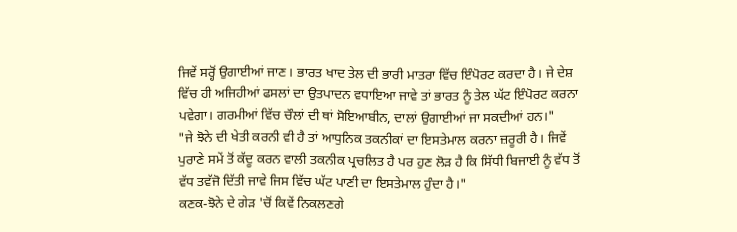ਜਿਵੇਂ ਸਰ੍ਹੋਂ ਉਗਾਈਆਂ ਜਾਣ। ਭਾਰਤ ਖਾਦ ਤੇਲ ਦੀ ਭਾਰੀ ਮਾਤਰਾ ਵਿੱਚ ਇੰਪੋਰਟ ਕਰਦਾ ਹੈ। ਜੇ ਦੇਸ਼ ਵਿੱਚ ਹੀ ਅਜਿਹੀਆਂ ਫਸਲਾਂ ਦਾ ਉਤਪਾਦਨ ਵਧਾਇਆ ਜਾਵੇ ਤਾਂ ਭਾਰਤ ਨੂੰ ਤੇਲ ਘੱਟ ਇੰਪੋਰਟ ਕਰਨਾ ਪਵੇਗਾ। ਗਰਮੀਆਂ ਵਿੱਚ ਚੌਲਾਂ ਦੀ ਥਾਂ ਸੋਇਆਬੀਨ, ਦਾਲਾਂ ਉਗਾਈਆਂ ਜਾ ਸਕਦੀਆਂ ਹਨ।"
"ਜੇ ਝੋਨੇ ਦੀ ਖੇਤੀ ਕਰਨੀ ਵੀ ਹੈ ਤਾਂ ਆਧੁਨਿਕ ਤਕਨੀਕਾਂ ਦਾ ਇਸਤੇਮਾਲ ਕਰਨਾ ਜ਼ਰੂਰੀ ਹੈ। ਜਿਵੇਂ ਪੁਰਾਣੇ ਸਮੇਂ ਤੋਂ ਕੱਦੂ ਕਰਨ ਵਾਲੀ ਤਕਨੀਕ ਪ੍ਰਚਲਿਤ ਹੈ ਪਰ ਹੁਣ ਲੋੜ ਹੈ ਕਿ ਸਿੱਧੀ ਬਿਜਾਈ ਨੂੰ ਵੱਧ ਤੋਂ ਵੱਧ ਤਵੱਜੋ ਦਿੱਤੀ ਜਾਵੇ ਜਿਸ ਵਿੱਚ ਘੱਟ ਪਾਣੀ ਦਾ ਇਸਤੇਮਾਲ ਹੁੰਦਾ ਹੈ।"
ਕਣਕ-ਝੋਨੇ ਦੇ ਗੇੜ 'ਚੋਂ ਕਿਵੇਂ ਨਿਕਲਣਗੇ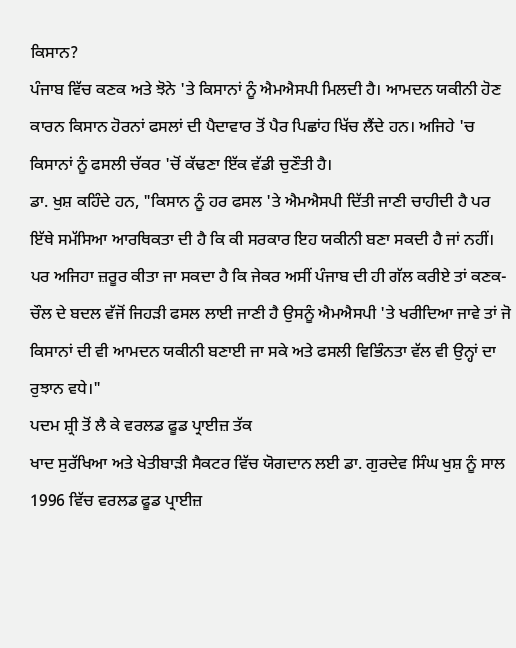ਕਿਸਾਨ?
ਪੰਜਾਬ ਵਿੱਚ ਕਣਕ ਅਤੇ ਝੋਨੇ 'ਤੇ ਕਿਸਾਨਾਂ ਨੂੰ ਐਮਐਸਪੀ ਮਿਲਦੀ ਹੈ। ਆਮਦਨ ਯਕੀਨੀ ਹੋਣ ਕਾਰਨ ਕਿਸਾਨ ਹੋਰਨਾਂ ਫਸਲਾਂ ਦੀ ਪੈਦਾਵਾਰ ਤੋਂ ਪੈਰ ਪਿਛਾਂਹ ਖਿੱਚ ਲੈਂਦੇ ਹਨ। ਅਜਿਹੇ 'ਚ ਕਿਸਾਨਾਂ ਨੂੰ ਫਸਲੀ ਚੱਕਰ 'ਚੋਂ ਕੱਢਣਾ ਇੱਕ ਵੱਡੀ ਚੁਣੌਤੀ ਹੈ।
ਡਾ. ਖੁਸ਼ ਕਹਿੰਦੇ ਹਨ, "ਕਿਸਾਨ ਨੂੰ ਹਰ ਫਸਲ 'ਤੇ ਐਮਐਸਪੀ ਦਿੱਤੀ ਜਾਣੀ ਚਾਹੀਦੀ ਹੈ ਪਰ ਇੱਥੇ ਸਮੱਸਿਆ ਆਰਥਿਕਤਾ ਦੀ ਹੈ ਕਿ ਕੀ ਸਰਕਾਰ ਇਹ ਯਕੀਨੀ ਬਣਾ ਸਕਦੀ ਹੈ ਜਾਂ ਨਹੀਂ। ਪਰ ਅਜਿਹਾ ਜ਼ਰੂਰ ਕੀਤਾ ਜਾ ਸਕਦਾ ਹੈ ਕਿ ਜੇਕਰ ਅਸੀਂ ਪੰਜਾਬ ਦੀ ਹੀ ਗੱਲ ਕਰੀਏ ਤਾਂ ਕਣਕ-ਚੌਲ ਦੇ ਬਦਲ ਵੱਜੋਂ ਜਿਹੜੀ ਫਸਲ ਲਾਈ ਜਾਣੀ ਹੈ ਉਸਨੂੰ ਐਮਐਸਪੀ 'ਤੇ ਖਰੀਦਿਆ ਜਾਵੇ ਤਾਂ ਜੋ ਕਿਸਾਨਾਂ ਦੀ ਵੀ ਆਮਦਨ ਯਕੀਨੀ ਬਣਾਈ ਜਾ ਸਕੇ ਅਤੇ ਫਸਲੀ ਵਿਭਿੰਨਤਾ ਵੱਲ ਵੀ ਉਨ੍ਹਾਂ ਦਾ ਰੁਝਾਨ ਵਧੇ।"
ਪਦਮ ਸ਼੍ਰੀ ਤੋਂ ਲੈ ਕੇ ਵਰਲਡ ਫੂਡ ਪ੍ਰਾਈਜ਼ ਤੱਕ
ਖਾਦ ਸੁਰੱਖਿਆ ਅਤੇ ਖੇਤੀਬਾੜੀ ਸੈਕਟਰ ਵਿੱਚ ਯੋਗਦਾਨ ਲਈ ਡਾ. ਗੁਰਦੇਵ ਸਿੰਘ ਖੁਸ਼ ਨੂੰ ਸਾਲ 1996 ਵਿੱਚ ਵਰਲਡ ਫੂਡ ਪ੍ਰਾਈਜ਼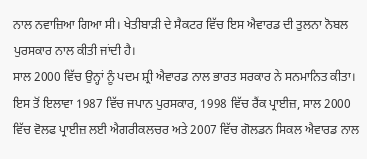ਨਾਲ ਨਵਾਜ਼ਿਆ ਗਿਆ ਸੀ। ਖੇਤੀਬਾੜੀ ਦੇ ਸੈਕਟਰ ਵਿੱਚ ਇਸ ਐਵਾਰਡ ਦੀ ਤੁਲਨਾ ਨੋਬਲ ਪੁਰਸਕਾਰ ਨਾਲ ਕੀਤੀ ਜਾਂਦੀ ਹੈ।
ਸਾਲ 2000 ਵਿੱਚ ਉਨ੍ਹਾਂ ਨੂੰ ਪਦਮ ਸ਼੍ਰੀ ਐਵਾਰਡ ਨਾਲ ਭਾਰਤ ਸਰਕਾਰ ਨੇ ਸਨਮਾਨਿਤ ਕੀਤਾ। ਇਸ ਤੋਂ ਇਲਾਵਾ 1987 ਵਿੱਚ ਜਪਾਨ ਪੁਰਸਕਾਰ, 1998 ਵਿੱਚ ਰੈਂਕ ਪ੍ਰਾਈਜ਼, ਸਾਲ 2000 ਵਿੱਚ ਵੋਲਫ ਪ੍ਰਾਈਜ਼ ਲਈ ਐਗਰੀਕਲਚਰ ਅਤੇ 2007 ਵਿੱਚ ਗੋਲਡਨ ਸਿਕਲ ਐਵਾਰਡ ਨਾਲ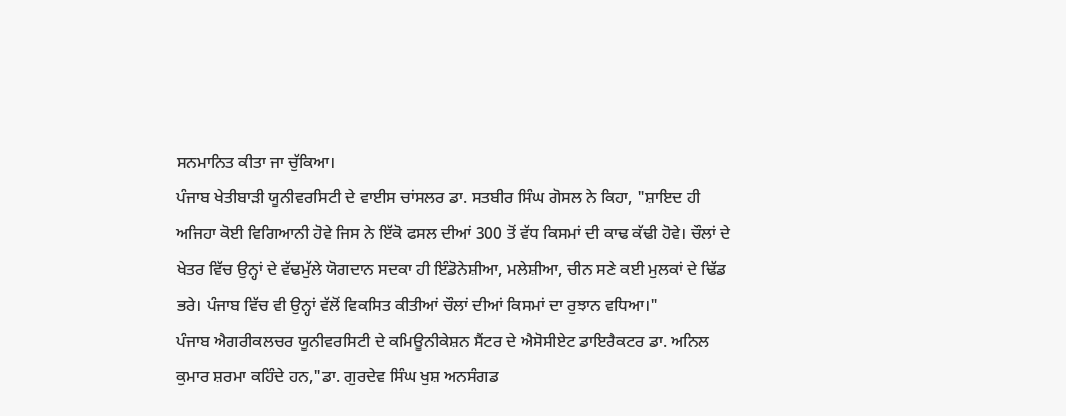ਸਨਮਾਨਿਤ ਕੀਤਾ ਜਾ ਚੁੱਕਿਆ।
ਪੰਜਾਬ ਖੇਤੀਬਾੜੀ ਯੂਨੀਵਰਸਿਟੀ ਦੇ ਵਾਈਸ ਚਾਂਸਲਰ ਡਾ. ਸਤਬੀਰ ਸਿੰਘ ਗੋਸਲ ਨੇ ਕਿਹਾ, "ਸ਼ਾਇਦ ਹੀ ਅਜਿਹਾ ਕੋਈ ਵਿਗਿਆਨੀ ਹੋਵੇ ਜਿਸ ਨੇ ਇੱਕੋ ਫਸਲ ਦੀਆਂ 300 ਤੋਂ ਵੱਧ ਕਿਸਮਾਂ ਦੀ ਕਾਢ ਕੱਢੀ ਹੋਵੇ। ਚੌਲਾਂ ਦੇ ਖੇਤਰ ਵਿੱਚ ਉਨ੍ਹਾਂ ਦੇ ਵੱਢਮੁੱਲੇ ਯੋਗਦਾਨ ਸਦਕਾ ਹੀ ਇੰਡੋਨੇਸ਼ੀਆ, ਮਲੇਸ਼ੀਆ, ਚੀਨ ਸਣੇ ਕਈ ਮੁਲਕਾਂ ਦੇ ਢਿੱਡ ਭਰੇ। ਪੰਜਾਬ ਵਿੱਚ ਵੀ ਉਨ੍ਹਾਂ ਵੱਲੋਂ ਵਿਕਸਿਤ ਕੀਤੀਆਂ ਚੌਲਾਂ ਦੀਆਂ ਕਿਸਮਾਂ ਦਾ ਰੁਝਾਨ ਵਧਿਆ।"
ਪੰਜਾਬ ਐਗਰੀਕਲਚਰ ਯੂਨੀਵਰਸਿਟੀ ਦੇ ਕਮਿਊਨੀਕੇਸ਼ਨ ਸੈਂਟਰ ਦੇ ਐਸੋਸੀਏਟ ਡਾਇਰੈਕਟਰ ਡਾ. ਅਨਿਲ ਕੁਮਾਰ ਸ਼ਰਮਾ ਕਹਿੰਦੇ ਹਨ,"ਡਾ. ਗੁਰਦੇਵ ਸਿੰਘ ਖੁਸ਼ ਅਨਸੰਗਡ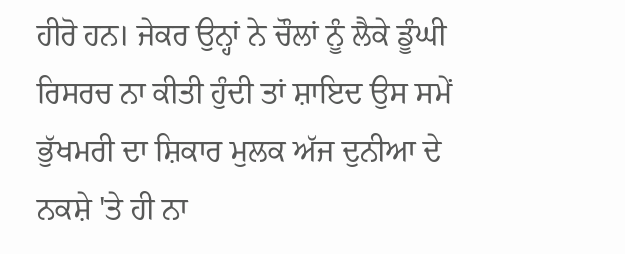ਹੀਰੋ ਹਨ। ਜੇਕਰ ਉਨ੍ਹਾਂ ਨੇ ਚੌਲਾਂ ਨੂੰ ਲੈਕੇ ਡੂੰਘੀ ਰਿਸਰਚ ਨਾ ਕੀਤੀ ਹੁੰਦੀ ਤਾਂ ਸ਼ਾਇਦ ਉਸ ਸਮੇਂ ਭੁੱਖਮਰੀ ਦਾ ਸ਼ਿਕਾਰ ਮੁਲਕ ਅੱਜ ਦੁਨੀਆ ਦੇ ਨਕਸ਼ੇ 'ਤੇ ਹੀ ਨਾ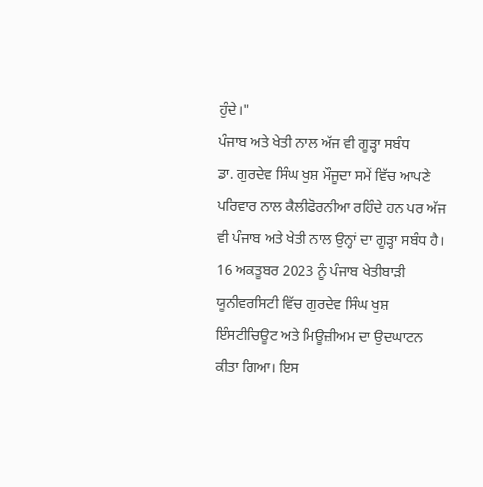ਹੁੰਦੇ।"
ਪੰਜਾਬ ਅਤੇ ਖੇਤੀ ਨਾਲ ਅੱਜ ਵੀ ਗੂੜ੍ਹਾ ਸਬੰਧ
ਡਾ. ਗੁਰਦੇਵ ਸਿੰਘ ਖੁਸ਼ ਮੌਜੂਦਾ ਸਮੇਂ ਵਿੱਚ ਆਪਣੇ ਪਰਿਵਾਰ ਨਾਲ ਕੈਲੀਫੋਰਨੀਆ ਰਹਿੰਦੇ ਹਨ ਪਰ ਅੱਜ ਵੀ ਪੰਜਾਬ ਅਤੇ ਖੇਤੀ ਨਾਲ ਉਨ੍ਹਾਂ ਦਾ ਗੂੜ੍ਹਾ ਸਬੰਧ ਹੈ।
16 ਅਕਤੂਬਰ 2023 ਨੂੰ ਪੰਜਾਬ ਖੇਤੀਬਾੜੀ ਯੂਨੀਵਰਸਿਟੀ ਵਿੱਚ ਗੁਰਦੇਵ ਸਿੰਘ ਖੁਸ਼ ਇੰਸਟੀਚਿਊਟ ਅਤੇ ਮਿਊਜ਼ੀਅਮ ਦਾ ਉਦਘਾਟਨ ਕੀਤਾ ਗਿਆ। ਇਸ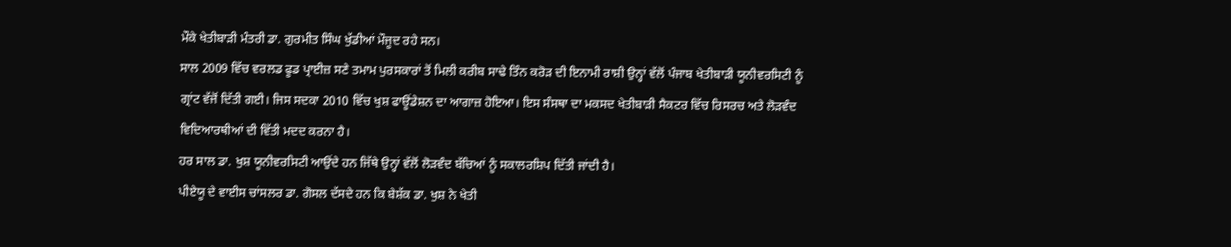ਮੌਕੇ ਖੇਤੀਬਾੜੀ ਮੰਤਰੀ ਡਾ. ਗੁਰਮੀਤ ਸਿੰਘ ਖੁੱਡੀਆਂ ਮੌਜੂਦ ਰਹੇ ਸਨ।
ਸਾਲ 2009 ਵਿੱਚ ਵਰਲਡ ਫੂਡ ਪ੍ਰਾਈਜ਼ ਸਣੇ ਤਮਾਮ ਪੁਰਸਕਾਰਾਂ ਤੋਂ ਮਿਲੀ ਕਰੀਬ ਸਾਢੇ ਤਿੰਨ ਕਰੋੜ ਦੀ ਇਨਾਮੀ ਰਾਸ਼ੀ ਉਨ੍ਹਾਂ ਵੱਲੋਂ ਪੰਜਾਬ ਖੇਤੀਬਾੜੀ ਯੂਨੀਵਰਸਿਟੀ ਨੂੰ ਗ੍ਰਾਂਟ ਵੱਜੋਂ ਦਿੱਤੀ ਗਈ। ਜਿਸ ਸਦਕਾ 2010 ਵਿੱਚ ਖੁਸ਼ ਫਾਊਂਡੇਸ਼ਨ ਦਾ ਆਗਾਜ਼ ਹੋਇਆ। ਇਸ ਸੰਸਥਾ ਦਾ ਮਕਸਦ ਖੇਤੀਬਾੜੀ ਸੈਕਟਰ ਵਿੱਚ ਰਿਸਰਚ ਅਤੇ ਲੋੜਵੰਦ ਵਿਦਿਆਰਥੀਆਂ ਦੀ ਵਿੱਤੀ ਮਦਦ ਕਰਨਾ ਹੈ।
ਹਰ ਸਾਲ ਡਾ. ਖੁਸ਼ ਯੂਨੀਵਰਸਿਟੀ ਆਉਂਦੇ ਹਨ ਜਿੱਥੇ ਉਨ੍ਹਾਂ ਵੱਲੋਂ ਲੋੜਵੰਦ ਬੱਚਿਆਂ ਨੂੰ ਸਕਾਲਰਸ਼ਿਪ ਦਿੱਤੀ ਜਾਂਦੀ ਹੈ।
ਪੀਏਯੂ ਦੇ ਵਾਈਸ ਚਾਂਸਲਰ ਡਾ. ਗੋਸਲ ਦੱਸਦੇ ਹਨ ਕਿ ਬੇਸ਼ੱਕ ਡਾ. ਖੁਸ਼ ਨੇ ਖੇਤੀ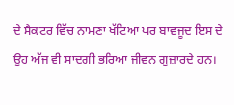ਦੇ ਸੈਕਟਰ ਵਿੱਚ ਨਾਮਣਾ ਖੱਟਿਆ ਪਰ ਬਾਵਜੂਦ ਇਸ ਦੇ ਉਹ ਅੱਜ ਵੀ ਸਾਦਗੀ ਭਰਿਆ ਜੀਵਨ ਗੁਜ਼ਾਰਦੇ ਹਨ।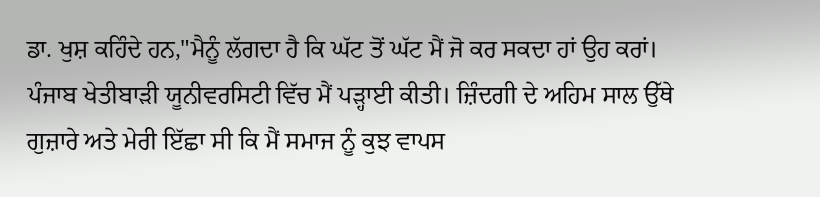ਡਾ. ਖੁਸ਼ ਕਹਿੰਦੇ ਹਨ,"ਮੈਨੂੰ ਲੱਗਦਾ ਹੈ ਕਿ ਘੱਟ ਤੋਂ ਘੱਟ ਮੈਂ ਜੋ ਕਰ ਸਕਦਾ ਹਾਂ ਉਹ ਕਰਾਂ। ਪੰਜਾਬ ਖੇਤੀਬਾੜੀ ਯੂਨੀਵਰਸਿਟੀ ਵਿੱਚ ਮੈਂ ਪੜ੍ਹਾਈ ਕੀਤੀ। ਜ਼ਿੰਦਗੀ ਦੇ ਅਹਿਮ ਸਾਲ ਉੱਥੇ ਗੁਜ਼ਾਰੇ ਅਤੇ ਮੇਰੀ ਇੱਛਾ ਸੀ ਕਿ ਮੈਂ ਸਮਾਜ ਨੂੰ ਕੁਝ ਵਾਪਸ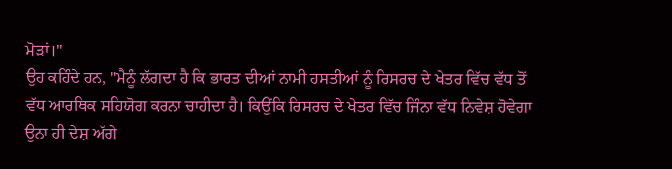ਮੋੜਾਂ।"
ਉਹ ਕਹਿੰਦੇ ਹਨ, "ਮੈਨੂੰ ਲੱਗਦਾ ਹੈ ਕਿ ਭਾਰਤ ਦੀਆਂ ਨਾਮੀ ਹਸਤੀਆਂ ਨੂੰ ਰਿਸਰਚ ਦੇ ਖੇਤਰ ਵਿੱਚ ਵੱਧ ਤੋਂ ਵੱਧ ਆਰਥਿਕ ਸਹਿਯੋਗ ਕਰਨਾ ਚਾਹੀਦਾ ਹੈ। ਕਿਉਂਕਿ ਰਿਸਰਚ ਦੇ ਖੇਤਰ ਵਿੱਚ ਜਿੰਨਾ ਵੱਧ ਨਿਵੇਸ਼ ਹੋਵੇਗਾ ਉਨਾ ਹੀ ਦੇਸ਼ ਅੱਗੇ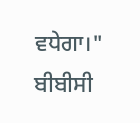ਵਧੇਗਾ।"
ਬੀਬੀਸੀ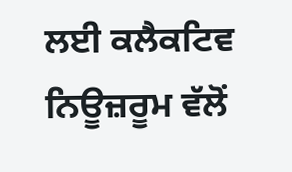ਲਈ ਕਲੈਕਟਿਵ ਨਿਊਜ਼ਰੂਮ ਵੱਲੋਂ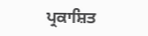ਪ੍ਰਕਾਸ਼ਿਤ